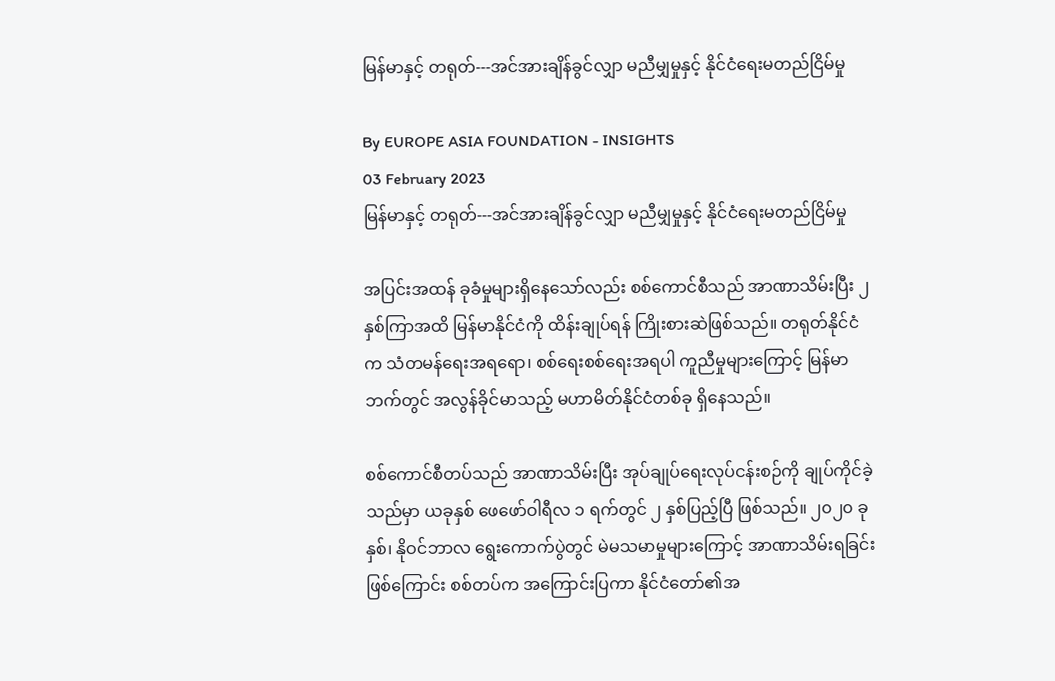မြန်မာနှင့် တရုတ်---အင်အားချိန်ခွင်လျှာ မညီမျှမှုနှင့် နိုင်ငံရေးမတည်ငြိမ်မှု

By EUROPE ASIA FOUNDATION - INSIGHTS
03 February 2023
မြန်မာနှင့် တရုတ်---အင်အားချိန်ခွင်လျှာ မညီမျှမှုနှင့် နိုင်ငံရေးမတည်ငြိမ်မှု

အပြင်းအထန် ခုခံမှုများရှိနေသော်လည်း စစ်ကောင်စီသည် အာဏာသိမ်းပြီး ၂ နှစ်ကြာအထိ မြန်မာနိုင်ငံကို ထိန်းချုပ်ရန် ကြိုးစားဆဲဖြစ်သည်။ တရုတ်နိုင်ငံက သံတမန်ရေးအရရော၊ စစ်ရေးစစ်ရေးအရပါ ကူညီမှုများကြောင့် မြန်မာဘက်တွင် အလွန်ခိုင်မာသည့် မဟာမိတ်နိုင်ငံတစ်ခု ရှိနေသည်။

စစ်ကောင်စီတပ်သည် အာဏာသိမ်းပြီး အုပ်ချုပ်ရေးလုပ်ငန်းစဉ်ကို ချုပ်ကိုင်ခဲ့သည်မှာ ယခုနှစ် ဖေဖော်ဝါရီလ ၁ ရက်တွင် ၂ နှစ်ပြည့်ပြီ ဖြစ်သည်။ ၂၀၂၀ ခုနှစ်၊ နိုဝင်ဘာလ ရွေးကောက်ပွဲတွင် မဲမသမာမှုများကြောင့် အာဏာသိမ်းရခြင်းဖြစ်ကြောင်း စစ်တပ်က အကြောင်းပြကာ နိုင်ငံတော်၏အ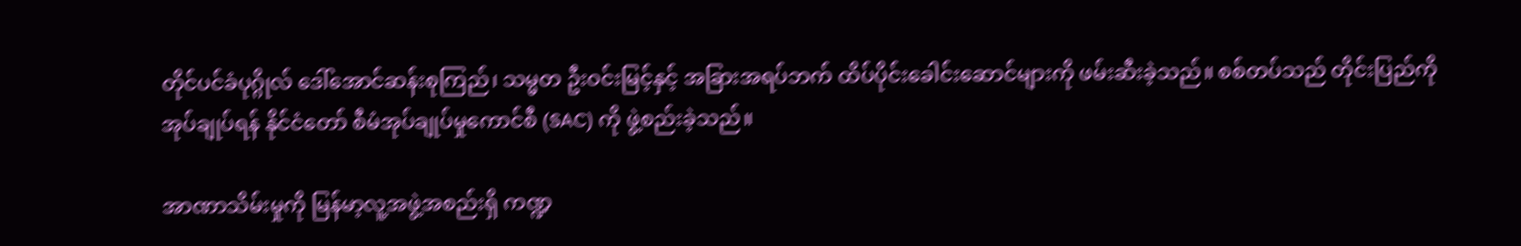တိုင်ပင်ခံပုဂ္ဂိုလ် ဒေါ်အောင်ဆန်းစုကြည်၊ သမ္မတ ဦးဝင်းမြင့်နှင့် အခြားအရပ်ဘက် ထိပ်ပိုင်းခေါင်းဆောင်များကို ဖမ်းဆီးခဲ့သည်။ စစ်တပ်သည် တိုင်းပြည်ကို အုပ်ချုပ်ရန် နိုင်ငံတော် စီမံအုပ်ချုပ်မှုကောင်စီ (SAC) ကို ဖွဲ့စည်းခဲ့သည်။

အာဏာသိမ်းမှုကို မြန်မာ့လူ့အဖွဲ့အစည်းရှိ ကဏ္ဍ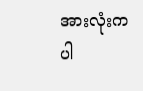အားလုံးက ပါ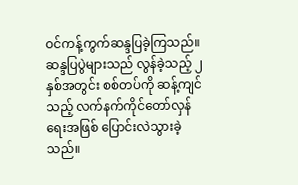ဝင်ကန့်ကွက်ဆန္ဒပြခဲ့ကြသည်။ ဆန္ဒပြပွဲများသည် လွန်ခဲ့သည့် ၂ နှစ်အတွင်း စစ်တပ်ကို ဆန့်ကျင်သည့် လက်နက်ကိုင်တော်လှန်ရေးအဖြစ် ပြောင်းလဲသွားခဲ့သည်။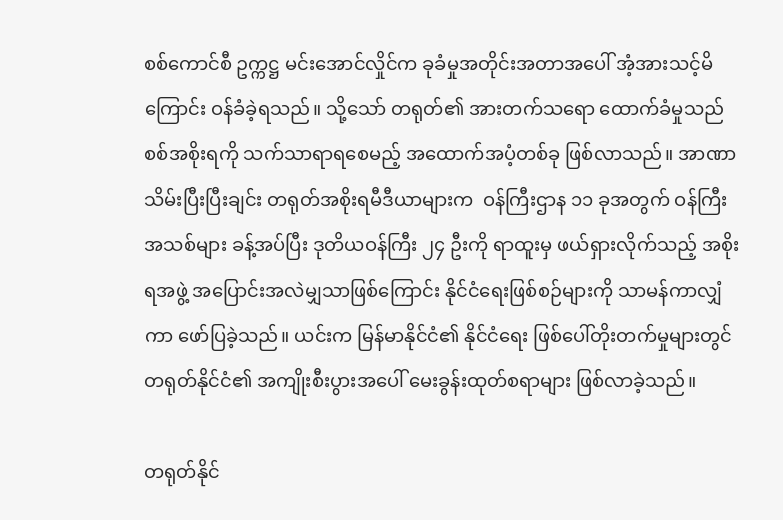စစ်ကောင်စီ ဥက္ကဋ္ဌ မင်းအောင်လှိုင်က ခုခံမှုအတိုင်းအတာအပေါ် အံ့အားသင့်မိကြောင်း ဝန်ခံခဲ့ရသည်။ သို့သော် တရုတ်၏ အားတက်သရော ထောက်ခံမှုသည် စစ်အစိုးရကို သက်သာရာရစေမည့် အထောက်အပံ့တစ်ခု ဖြစ်လာသည်။ အာဏာသိမ်းပြီးပြီးချင်း တရုတ်အစိုးရမီဒီယာများက  ဝန်ကြီးဌာန ၁၁ ခုအတွက် ဝန်ကြီးအသစ်များ ခန့်အပ်ပြီး ဒုတိယဝန်ကြီး ၂၄ ဦးကို ရာထူးမှ ဖယ်ရှားလိုက်သည့် အစိုးရအဖွဲ့ အပြောင်းအလဲမျှသာဖြစ်ကြောင်း နိုင်ငံရေးဖြစ်စဉ်များကို သာမန်ကာလျှံကာ ဖော်ပြခဲ့သည်။ ယင်းက မြန်မာနိုင်ငံ၏ နိုင်ငံရေး ဖြစ်ပေါ်တိုးတက်မှုများတွင် တရုတ်နိုင်ငံ၏ အကျိုးစီးပွားအပေါ် မေးခွန်းထုတ်စရာများ ဖြစ်လာခဲ့သည်။

တရုတ်နိုင်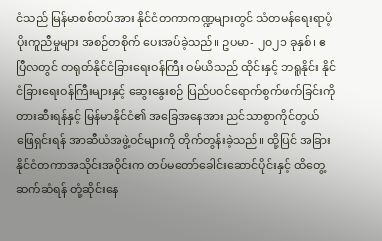ငံသည် မြန်မာစစ်တပ်အား နိုင်ငံတကာကဏ္ဍများတွင် သံတမန်ရေးရာပံ့ပိုးကူညီမှုများ အစဉ်တစိုက် ပေးအပ်ခဲ့သည်။ ဥပမာ- ၂၀၂၁ ခုနှစ်၊ ဧပြီလတွင် တရုတ်နိုင်ငံခြားရေးဝန်ကြီး ဝမ်ယိသည် ထိုင်းနှင့် ဘရူနိုင်း နိုင်ငံခြားရေးဝန်ကြီးများနှင့် ဆွေးနွေးစဉ် ပြည်ပဝင်ရောက်စွက်ဖက်ခြင်းကို တားဆီးရန်နှင့် မြန်မာနိုင်ငံ၏ အခြေအနေအား ညင်သာစွာကိုင်တွယ်ဖြေရှင်းရန် အာဆီယံအဖွဲ့ဝင်များကို တိုက်တွန်းခဲ့သည်။ ထို့ပြင် အခြားနိုင်ငံတကာအသိုင်းအဝိုင်းက တပ်မတော်ခေါင်းဆောင်ပိုင်းနှင့် ထိတွေ့ဆက်ဆံရန် တုံ့ဆိုင်းနေ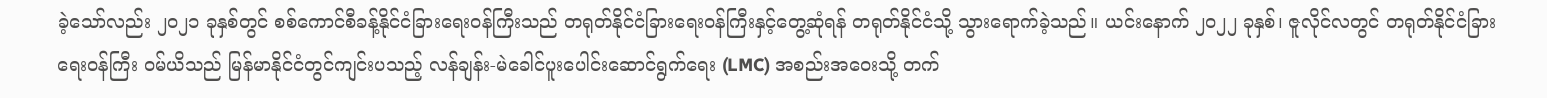ခဲ့သော်လည်း ၂၀၂၁ ခုနှစ်တွင် စစ်ကောင်စီခန့်နိုင်ငံခြားရေးဝန်ကြီးသည် တရုတ်နိုင်ငံခြားရေးဝန်ကြီးနှင့်တွေ့ဆုံရန် တရုတ်နိုင်ငံသို့ သွားရောက်ခဲ့သည်။ ယင်းနောက် ၂၀၂၂ ခုနှစ်၊ ဇူလိုင်လတွင် တရုတ်နိုင်ငံခြားရေးဝန်ကြီး ဝမ်ယိသည် မြန်မာနိုင်ငံတွင်ကျင်းပသည့် လန်ချန်း-မဲခေါင်ပူးပေါင်းဆောင်ရွက်ရေး (LMC) အစည်းအဝေးသို့ တက်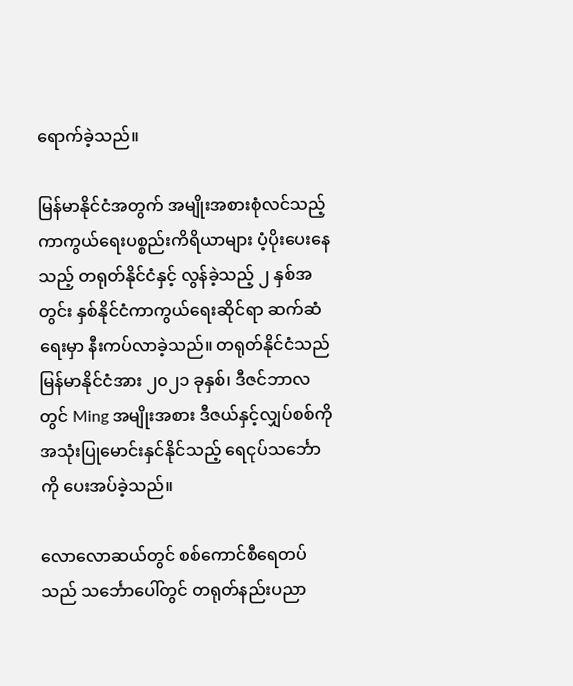ရောက်ခဲ့သည်။

မြန်မာနိုင်ငံအတွက် အမျိုးအစားစုံလင်သည့် ကာကွယ်ရေးပစ္စည်းကိရိယာများ ပံ့ပိုးပေးနေသည့် တရုတ်နိုင်ငံနှင့် လွန်ခဲ့သည့် ၂ နှစ်အတွင်း နှစ်နိုင်ငံကာကွယ်ရေးဆိုင်ရာ ဆက်ဆံရေးမှာ နီးကပ်လာခဲ့သည်။ တရုတ်နိုင်ငံသည် မြန်မာနိုင်ငံအား ၂၀၂၁ ခုနှစ်၊ ဒီဇင်ဘာလတွင် Ming အမျိုးအစား ဒီဇယ်နှင့်လျှပ်စစ်ကို အသုံးပြုမောင်းနှင်နိုင်သည့် ရေငုပ်သင်္ဘောကို ပေးအပ်ခဲ့သည်။

လောလောဆယ်တွင် စစ်ကောင်စီရေတပ်သည် သင်္ဘောပေါ်တွင် တရုတ်နည်းပညာ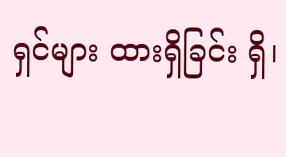ရှင်များ ထားရှိခြင်း ရှိ၊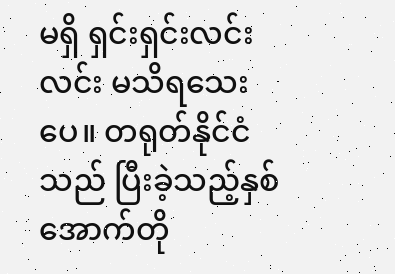မရှိ ရှင်းရှင်းလင်းလင်း မသိရသေးပေ။ တရုတ်နိုင်ငံသည် ပြီးခဲ့သည့်နှစ် အောက်တို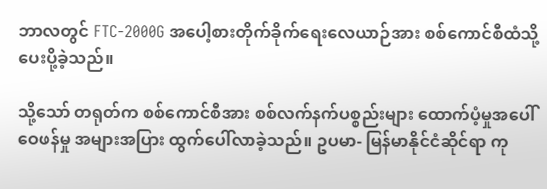ဘာလတွင် FTC-2000G အပေါ့စားတိုက်ခိုက်ရေးလေယာဉ်အား စစ်ကောင်စီထံသို့ ပေးပို့ခဲ့သည်။

သို့သော် တရုတ်က စစ်ကောင်စီအား စစ်လက်နက်ပစ္စည်းများ ထောက်ပံ့မှုအပေါ် ဝေဖန်မှု အများအပြား ထွက်ပေါ်လာခဲ့သည်။ ဥပမာ- မြန်မာနိုင်ငံဆိုင်ရာ ကု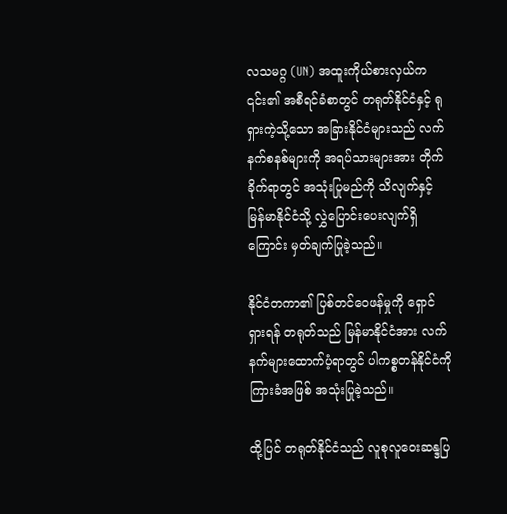လသမဂ္ဂ (UN) အထူးကိုယ်စားလှယ်က ၎င်း၏ အစီရင်ခံစာတွင် တရုတ်နိုင်ငံနှင့် ရုရှားကဲ့သို့သော အခြားနိုင်ငံများသည် လက်နက်စနစ်များကို အရပ်သားများအား တိုက်ခိုက်ရာတွင် အသုံးပြုမည်ကို သိလျက်နှင့် မြန်မာနိုင်ငံသို့ လွှဲပြောင်းပေးလျက်ရှိကြောင်း မှတ်ချက်ပြုခဲ့သည်။

နိုင်ငံတကာ၏ ပြစ်တင်ဝေဖန်မှုကို ရှောင်ရှားရန် တရုတ်သည် မြန်မာနိုင်ငံအား လက်နက်များထောက်ပံ့ရာတွင် ပါကစ္စတန်နိုင်ငံကို ကြားခံအဖြစ် အသုံးပြုခဲ့သည်။

ထို့ပြင် တရုတ်နိုင်ငံသည် လူစုလူဝေးဆန္ဒပြ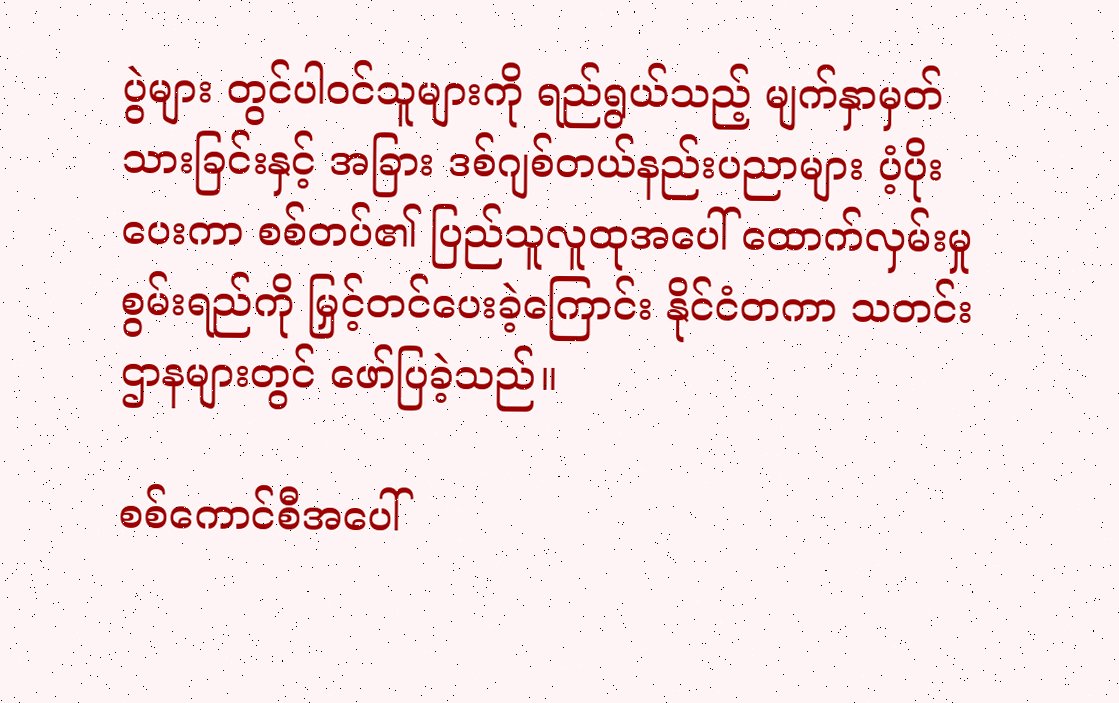ပွဲများ တွင်ပါဝင်သူများကို ရည်ရွယ်သည့် မျက်နှာမှတ်သားခြင်းနှင့် အခြား ဒစ်ဂျစ်တယ်နည်းပညာများ ပံ့ပိုးပေးကာ စစ်တပ်၏ ပြည်သူလူထုအပေါ် ထောက်လှမ်းမှုစွမ်းရည်ကို မြှင့်တင်ပေးခဲ့ကြောင်း နိုင်ငံတကာ သတင်းဌာနများတွင် ဖော်ပြခဲ့သည်။

စစ်ကောင်စီအပေါ်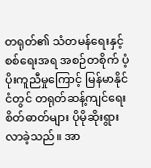တရုတ်၏ သံတမန်ရေးနှင့် စစ်ရေးအရ အစဉ်တစိုက် ပံ့ပိုးကူညီမှုကြောင့် မြန်မာနိုင်ငံတွင် တရုတ်ဆန့်ကျင်ရေး စိတ်ဓာတ်များ ပိုမိုဆိုးရွားလာခဲ့သည်။ အာ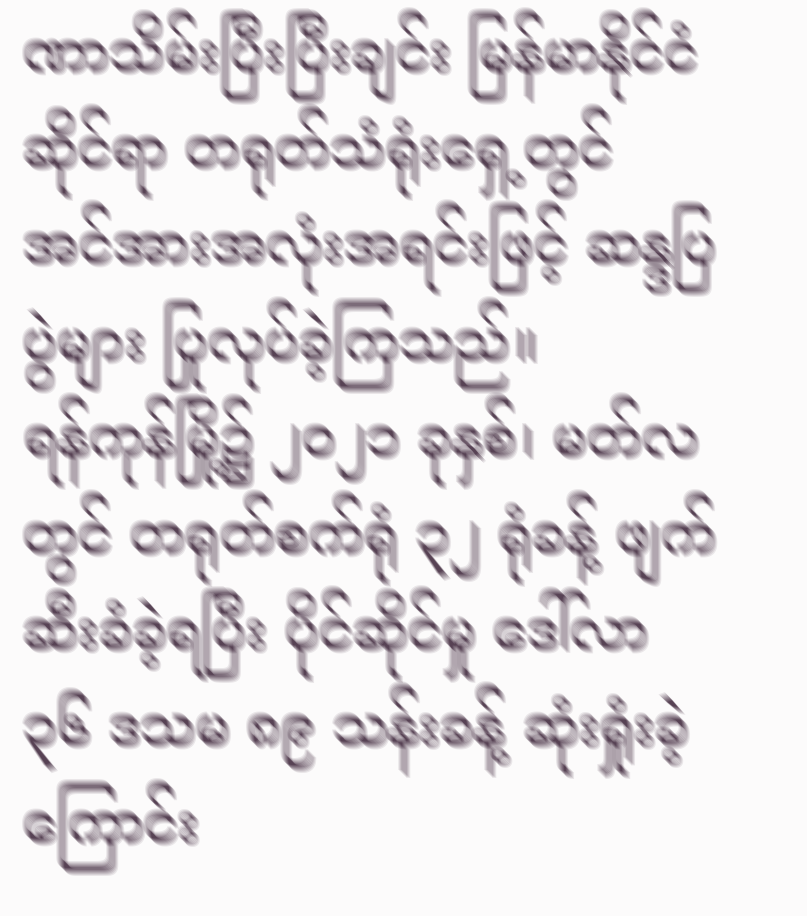ဏာသိမ်းပြီးပြီးချင်း မြန်မာနိုင်ငံဆိုင်ရာ တရုတ်သံရုံးရှေ့တွင် အင်အားအလုံးအရင်းဖြင့် ဆန္ဒပြပွဲများ ပြုလုပ်ခဲ့ကြသည်။
ရန်ကုန်မြို့၌ ၂၀၂၁ ခုနှစ်၊ မတ်လတွင် တရုတ်စက်ရုံ ၃၂ ရုံခန့် ဖျက်ဆီးခံခဲ့ရပြီး ပိုင်ဆိုင်မှု ဒေါ်လာ ၃၆ ဒသမ ၈၉ သန်းခန့် ဆုံးရှုံးခဲ့ကြောင်း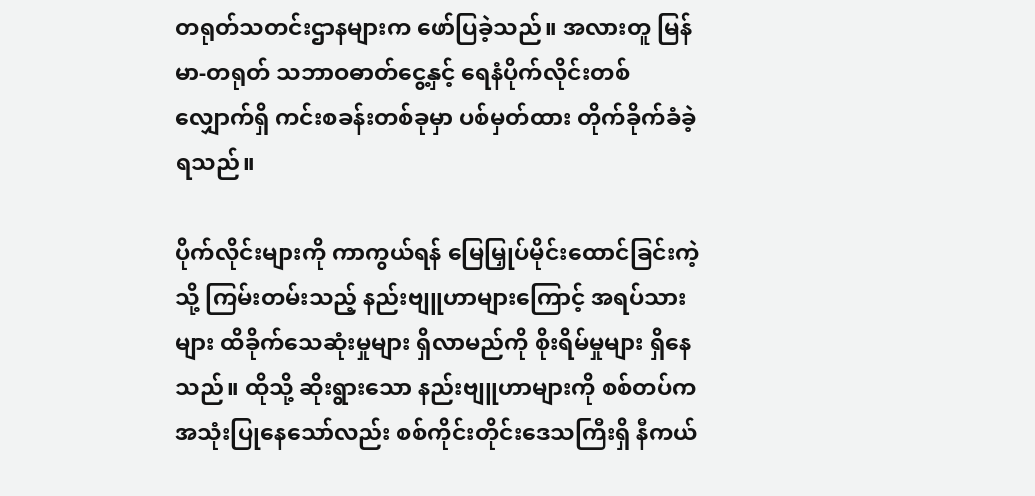တရုတ်သတင်းဌာနများက ဖော်ပြခဲ့သည်။ အလားတူ မြန်မာ-တရုတ် သဘာဝဓာတ်ငွေ့နှင့် ရေနံပိုက်လိုင်းတစ်လျှောက်ရှိ ကင်းစခန်းတစ်ခုမှာ ပစ်မှတ်ထား တိုက်ခိုက်ခံခဲ့ရသည်။

ပိုက်လိုင်းများကို ကာကွယ်ရန် မြေမြှုပ်မိုင်းထောင်ခြင်းကဲ့သို့ ကြမ်းတမ်းသည့် နည်းဗျူဟာများကြောင့် အရပ်သားများ ထိခိုက်သေဆုံးမှုများ ရှိလာမည်ကို စိုးရိမ်မှုများ ရှိနေသည်။ ထိုသို့ ဆိုးရွားသော နည်းဗျူဟာများကို စစ်တပ်က အသုံးပြုနေသော်လည်း စစ်ကိုင်းတိုင်းဒေသကြီးရှိ နီကယ်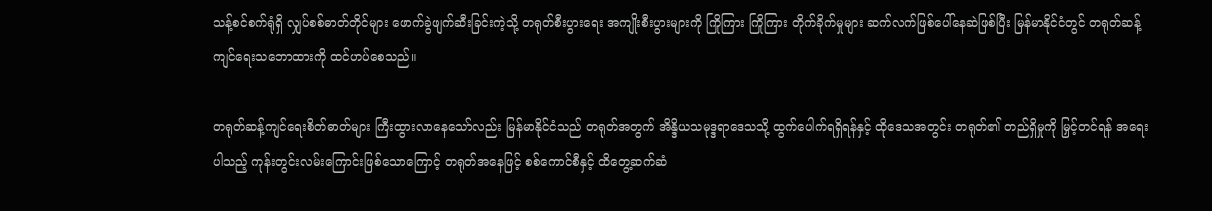သန့်စင်စက်ရုံရှိ လျှပ်စစ်ဓာတ်တိုင်များ ဖောက်ခွဲဖျက်ဆီးခြင်းကဲ့သို့ တရုတ်စီးပွားရေး အကျိုးစီးပွားများကို ကြိုကြား ကြိုကြား တိုက်ခိုက်မှုများ ဆက်လက်ဖြစ်ပေါ်နေဆဲဖြစ်ပြီး မြန်မာနိုင်ငံတွင် တရုတ်ဆန့်ကျင်ရေးသဘောထားကို ထင်ဟပ်စေသည်။

တရုတ်ဆန့်ကျင်ရေးစိတ်ဓာတ်များ ကြီးထွားလာနေသော်လည်း မြန်မာနိုင်ငံသည် တရုတ်အတွက် အိန္ဒိယသမုဒ္ဒရာဒေသသို့ ထွက်ပေါက်ရရှိရန်နှင့် ထိုဒေသအတွင်း တရုတ်၏ တည်ရှိမှုကို မြှင့်တင်ရန် အရေးပါသည့် ကုန်းတွင်းလမ်းကြောင်းဖြစ်သောကြောင့် တရုတ်အနေဖြင့် စစ်ကောင်စီနှင့် ထိတွေ့ဆက်ဆံ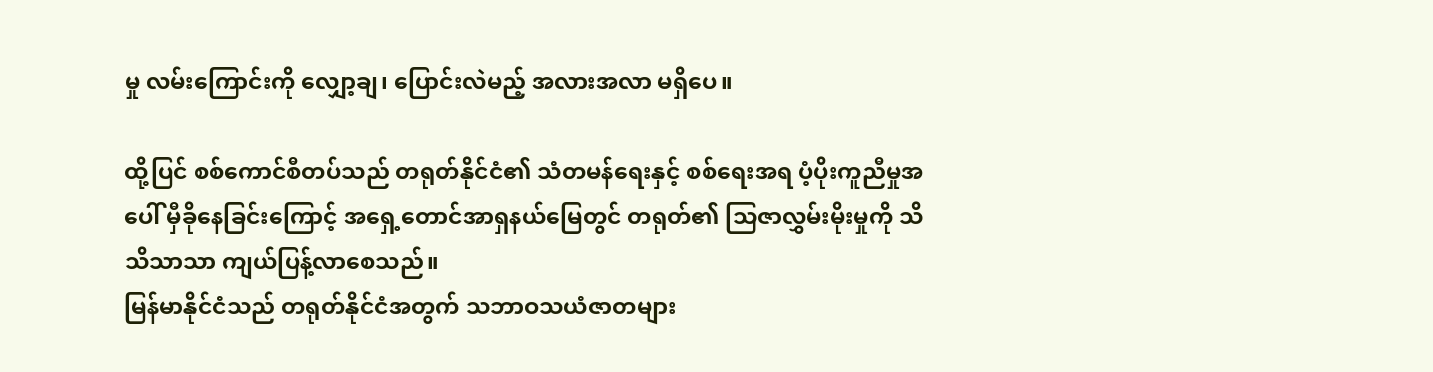မှု လမ်းကြောင်းကို လျှော့ချ၊ ပြောင်းလဲမည့် အလားအလာ မရှိပေ။

ထို့ပြင် စစ်ကောင်စီတပ်သည် တရုတ်နိုင်ငံ၏ သံတမန်ရေးနှင့် စစ်ရေးအရ ပံ့ပိုးကူညီမှုအပေါ် မှီခိုနေခြင်းကြောင့် အရှေ့တောင်အာရှနယ်မြေတွင် တရုတ်၏ သြဇာလွှမ်းမိုးမှုကို သိသိသာသာ ကျယ်ပြန့်လာစေသည်။
မြန်မာနိုင်ငံသည် တရုတ်နိုင်ငံအတွက် သဘာဝသယံဇာတများ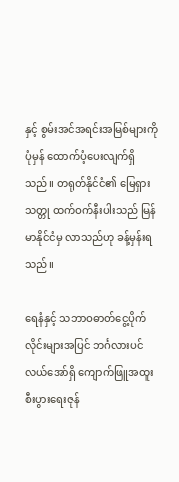နှင့် စွမ်းအင်အရင်းအမြစ်များကို ပုံမှန် ထောက်ပံ့ပေးလျက်ရှိသည်။ တရုတ်နိုင်ငံ၏ မြေရှားသတ္တု ထက်ဝက်နီးပါးသည် မြန်မာနိုင်ငံမှ လာသည်ဟု ခန့်မှန်းရသည်။

ရေနံနှင့် သဘာဝဓာတ်ငွေ့ပိုက်လိုင်းများအပြင် ဘင်္ဂလားပင်လယ်အော်ရှိ ကျောက်ဖြူအထူးစီးပွားရေးဇုန်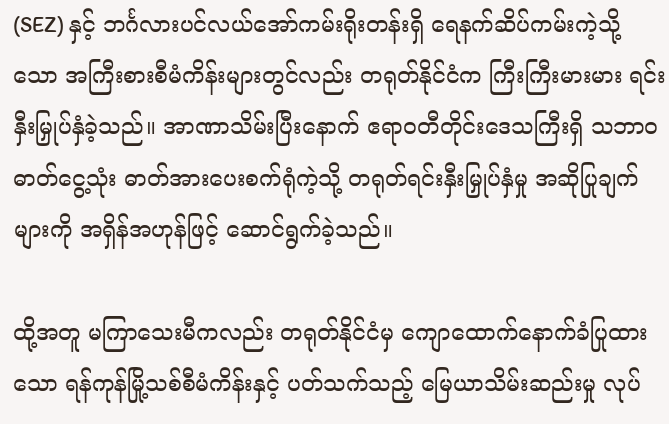(SEZ) နှင့် ဘင်္ဂလားပင်လယ်အော်ကမ်းရိုးတန်းရှိ ရေနက်ဆိပ်ကမ်းကဲ့သို့သော အကြီးစားစီမံကိန်းများတွင်လည်း တရုတ်နိုင်ငံက ကြီးကြီးမားမား ရင်းနှီးမြှုပ်နှံခဲ့သည်။ အာဏာသိမ်းပြီးနောက် ဧရာဝတီတိုင်းဒေသကြီးရှိ သဘာဝဓာတ်ငွေ့သုံး ဓာတ်အားပေးစက်ရုံကဲ့သို့ တရုတ်ရင်းနှီးမြှုပ်နှံမှု အဆိုပြုချက်များကို အရှိန်အဟုန်ဖြင့် ဆောင်ရွက်ခဲ့သည်။

ထို့အတူ မကြာသေးမီကလည်း တရုတ်နိုင်ငံမှ ကျောထောက်နောက်ခံပြုထားသော ရန်ကုန်မြို့သစ်စီမံကိန်းနှင့် ပတ်သက်သည့် မြေယာသိမ်းဆည်းမှု လုပ်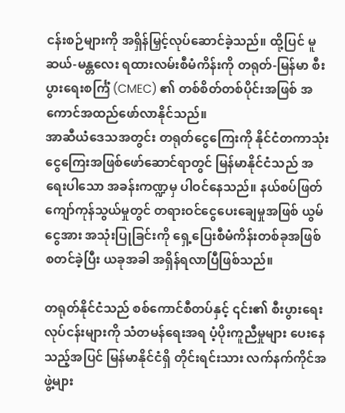ငန်းစဉ်များကို အရှိန်မြှင့်လုပ်ဆောင်ခဲ့သည်။ ထို့ပြင် မူဆယ်-မန္တလေး ရထားလမ်းစီမံကိန်းကို တရုတ်-မြန်မာ စီးပွားရေးစင်္ကြံ (CMEC) ၏ တစ်စိတ်တစ်ပိုင်းအဖြစ် အကောင်အထည်ဖော်လာနိုင်သည်။
အာဆီယံဒေသအတွင်း တရုတ်ငွေကြေးကို နိုင်ငံတကာသုံးငွေကြေးအဖြစ်ဖော်ဆောင်ရာတွင် မြန်မာနိုင်ငံသည် အရေးပါသော အခန်းကဏ္ဍမှ ပါဝင်နေသည်။ နယ်စပ်ဖြတ်ကျော်ကုန်သွယ်မှုတွင် တရားဝင်ငွေပေးချေမှုအဖြစ် ယွမ်ငွေအား အသုံးပြုခြင်းကို ရှေ့ပြေးစီမံကိန်းတစ်ခုအဖြစ် စတင်ခဲ့ပြီး ယခုအခါ အရှိန်ရလာပြီဖြစ်သည်။

တရုတ်နိုင်ငံသည် စစ်ကောင်စီတပ်နှင့် ၎င်း၏ စီးပွားရေးလုပ်ငန်းများကို သံတမန်ရေးအရ ပံ့ပိုးကူညီမှုများ ပေးနေသည့်အပြင် မြန်မာနိုင်ငံရှိ တိုင်းရင်းသား လက်နက်ကိုင်အဖွဲ့များ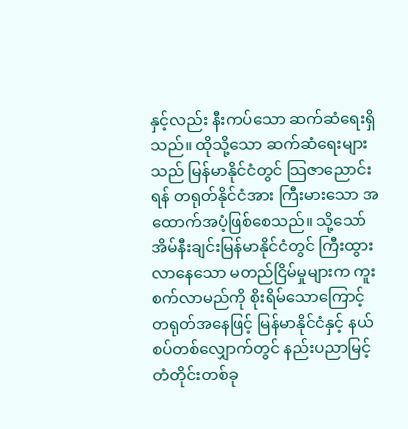နှင့်လည်း နီးကပ်သော ဆက်ဆံရေးရှိသည်။ ထိုသို့သော ဆက်ဆံရေးများသည် မြန်မာနိုင်ငံတွင် သြဇာညောင်းရန် တရုတ်နိုင်ငံအား ကြီးမားသော အထောက်အပံ့ဖြစ်စေသည်။ သို့သော် အိမ်နီးချင်းမြန်မာနိုင်ငံတွင် ကြီးထွားလာနေသော မတည်ငြိမ်မှုများက ကူးစက်လာမည်ကို စိုးရိမ်သောကြောင့် တရုတ်အနေဖြင့် မြန်မာနိုင်ငံနှင့် နယ်စပ်တစ်လျှောက်တွင် နည်းပညာမြင့်တံတိုင်းတစ်ခု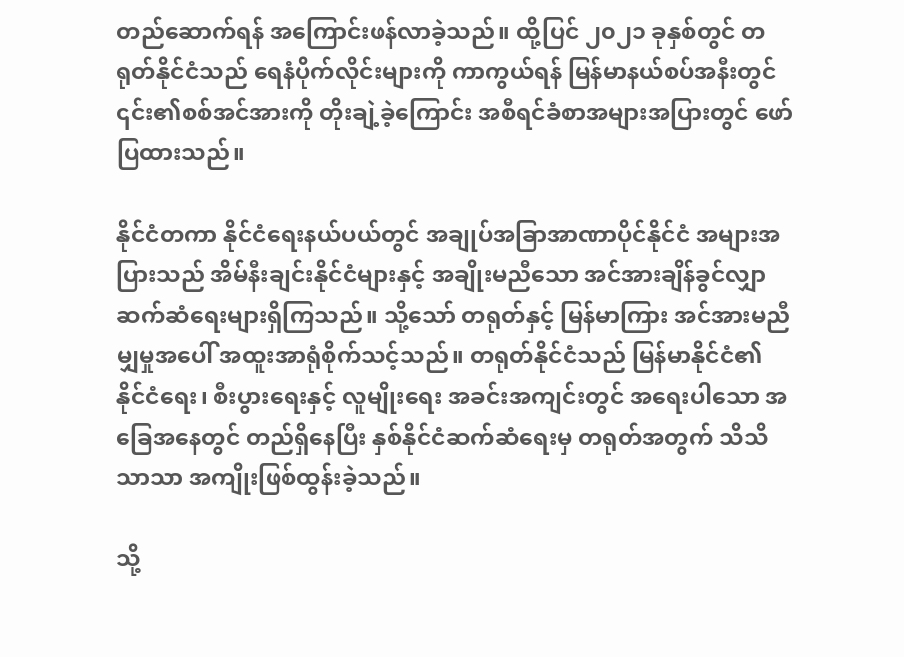တည်ဆောက်ရန် အကြောင်းဖန်လာခဲ့သည်။ ထို့ပြင် ၂၀၂၁ ခုနှစ်တွင် တရုတ်နိုင်ငံသည် ရေနံပိုက်လိုင်းများကို ကာကွယ်ရန် မြန်မာနယ်စပ်အနီးတွင် ၎င်း၏စစ်အင်အားကို တိုးချဲ့ခဲ့ကြောင်း အစီရင်ခံစာအများအပြားတွင် ဖော်ပြထားသည်။

နိုင်ငံတကာ နိုင်ငံရေးနယ်ပယ်တွင် အချုပ်အခြာအာဏာပိုင်နိုင်ငံ အများအပြားသည် အိမ်နီးချင်းနိုင်ငံများနှင့် အချိုးမညီသော အင်အားချိန်ခွင်လျှာ ဆက်ဆံရေးများရှိကြသည်။ သို့သော် တရုတ်နှင့် မြန်မာကြား အင်အားမညီမျှမှုအပေါ် အထူးအာရုံစိုက်သင့်သည်။ တရုတ်နိုင်ငံသည် မြန်မာနိုင်ငံ၏ နိုင်ငံရေး၊ စီးပွားရေးနှင့် လူမျိုးရေး အခင်းအကျင်းတွင် အရေးပါသော အခြေအနေတွင် တည်ရှိနေပြီး နှစ်နိုင်ငံဆက်ဆံရေးမှ တရုတ်အတွက် သိသိသာသာ အကျိုးဖြစ်ထွန်းခဲ့သည်။

သို့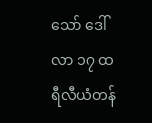သော် ဒေါ်လာ ၁၇ ထရီလီယံတန်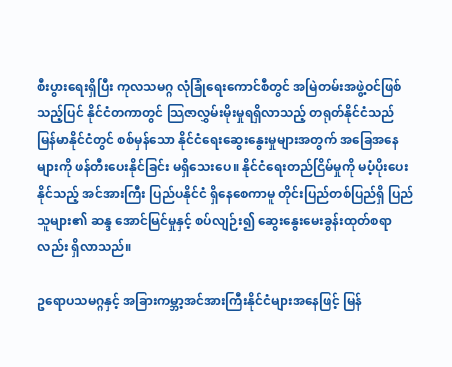စီးပွားရေးရှိပြီး ကုလသမဂ္ဂ လုံခြုံရေးကောင်စီတွင် အမြဲတမ်းအဖွဲ့ဝင်ဖြစ်သည့်ပြင် နိုင်ငံတကာတွင် သြဇာလွှမ်းမိုးမှုရရှိလာသည့် တရုတ်နိုင်ငံသည် မြန်မာနိုင်ငံတွင် စစ်မှန်သော နိုင်ငံရေးဆွေးနွေးမှုများအတွက် အခြေအနေများကို ဖန်တီးပေးနိုင်ခြင်း မရှိသေးပေ။ နိုင်ငံရေးတည်ငြိမ်မှုကို မပံ့ပိုးပေးနိုင်သည့် အင်အားကြီး ပြည်ပနိုင်ငံ ရှိနေစေကာမူ တိုင်းပြည်တစ်ပြည်ရှိ ပြည်သူများ၏ ဆန္ဒ အောင်မြင်မှုနှင့် စပ်လျဉ်း၍ ဆွေးနွေးမေးခွန်းထုတ်စရာလည်း ရှိလာသည်။

ဥရောပသမဂ္ဂနှင့် အခြားကမ္ဘာ့အင်အားကြီးနိုင်ငံများအနေဖြင့် မြန်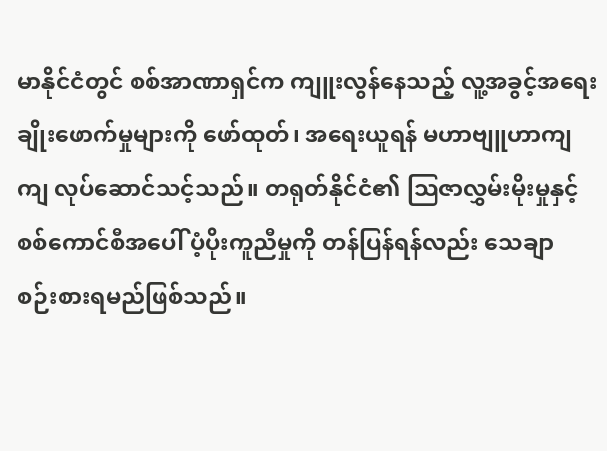မာနိုင်ငံတွင် စစ်အာဏာရှင်က ကျူးလွန်နေသည့် လူ့အခွင့်အရေးချိုးဖောက်မှုများကို ဖော်ထုတ်၊ အရေးယူရန် မဟာဗျူဟာကျကျ လုပ်ဆောင်သင့်သည်။ တရုတ်နိုင်ငံ၏ သြဇာလွှမ်းမိုးမှုနှင့် စစ်ကောင်စီအပေါ် ပံ့ပိုးကူညီမှုကို တန်ပြန်ရန်လည်း သေချာ စဉ်းစားရမည်ဖြစ်သည်။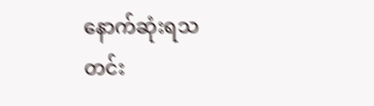နောက်ဆုံးရသတင်း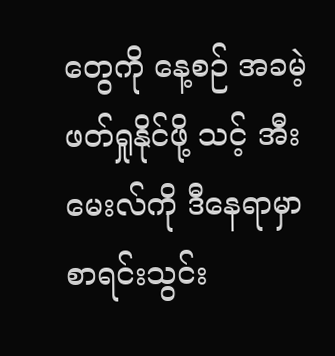တွေကို နေ့စဉ် အခမဲ့ဖတ်ရှုနိုင်ဖို့ သင့် အီးမေးလ်ကို ဒီနေရာမှာ စာရင်းသွင်း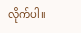လိုက်ပါ။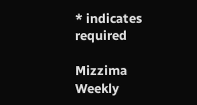* indicates required

Mizzima Weekly